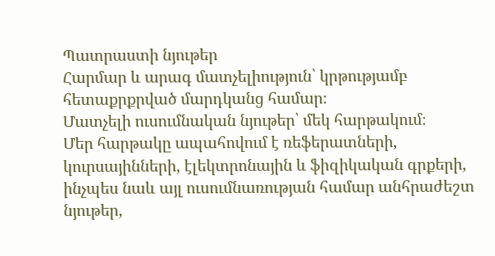Պատրաստի նյութեր
Հարմար և արագ մատչելիություն՝ կրթությամբ հետաքրքրված մարդկանց համար։
Մատչելի ուսումնական նյութեր՝ մեկ հարթակում։
Մեր հարթակը ապահովում է ռեֆերատների, կուրսայինների, էլեկտրոնային և ֆիզիկական գրքերի, ինչպես նաև այլ ուսումնառության համար անհրաժեշտ նյութեր,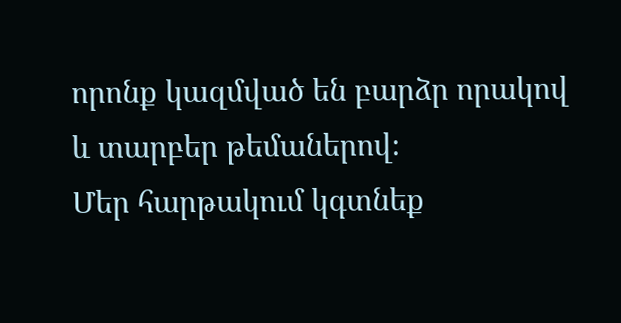որոնք կազմված են բարձր որակով և տարբեր թեմաներով։
Մեր հարթակում կգտնեք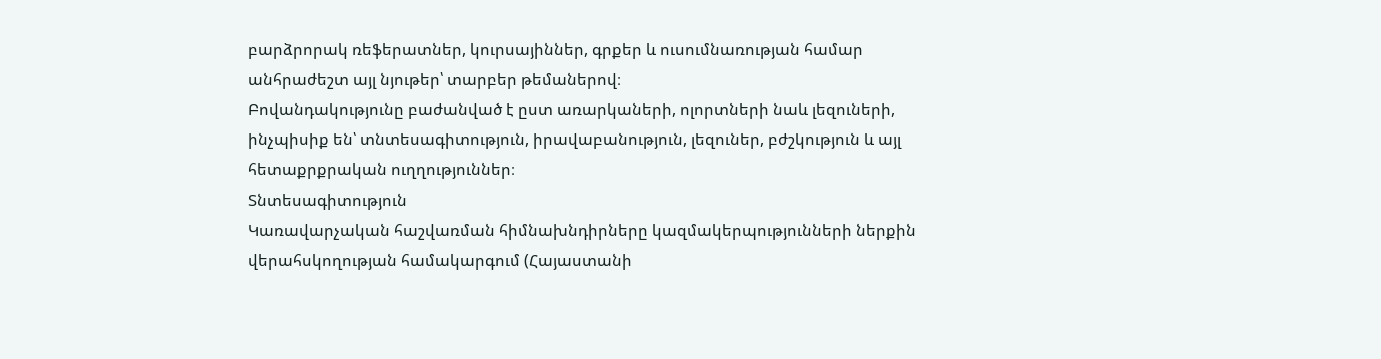բարձրորակ ռեֆերատներ, կուրսայիններ, գրքեր և ուսումնառության համար անհրաժեշտ այլ նյութեր՝ տարբեր թեմաներով։
Բովանդակությունը բաժանված է ըստ առարկաների, ոլորտների նաև լեզուների, ինչպիսիք են՝ տնտեսագիտություն, իրավաբանություն, լեզուներ, բժշկություն և այլ հետաքրքրական ուղղություններ։
Տնտեսագիտություն
Կառավարչական հաշվառման հիմնախնդիրները կազմակերպությունների ներքին վերահսկողության համակարգում (Հայաստանի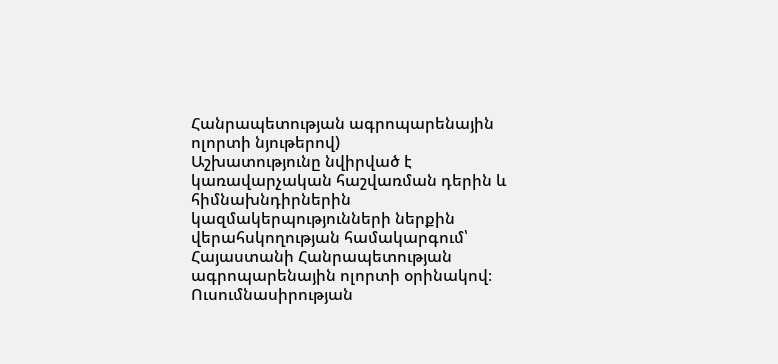Հանրապետության ագրոպարենային ոլորտի նյութերով)
Աշխատությունը նվիրված է կառավարչական հաշվառման դերին և հիմնախնդիրներին կազմակերպությունների ներքին վերահսկողության համակարգում՝ Հայաստանի Հանրապետության ագրոպարենային ոլորտի օրինակով։ Ուսումնասիրության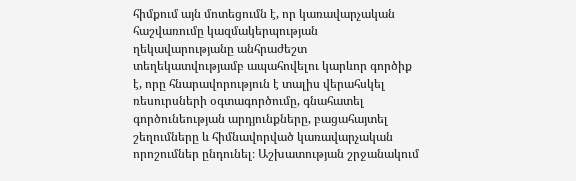հիմքում այն մոտեցումն է, որ կառավարչական հաշվառումը կազմակերպության ղեկավարությանը անհրաժեշտ տեղեկատվությամբ ապահովելու կարևոր գործիք է, որը հնարավորություն է տալիս վերահսկել ռեսուրսների օգտագործումը, գնահատել գործունեության արդյունքները, բացահայտել շեղումները և հիմնավորված կառավարչական որոշումներ ընդունել։ Աշխատության շրջանակում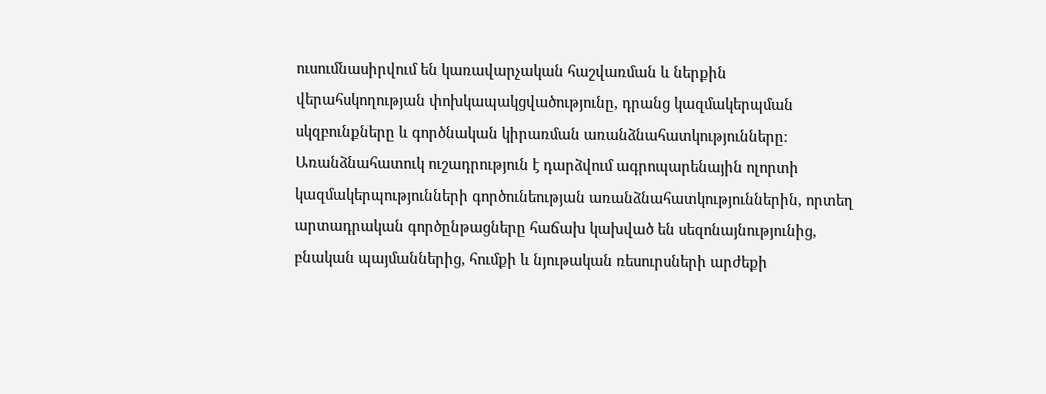ուսումնասիրվում են կառավարչական հաշվառման և ներքին վերահսկողության փոխկապակցվածությունը, դրանց կազմակերպման սկզբունքները և գործնական կիրառման առանձնահատկությունները։ Առանձնահատուկ ուշադրություն է դարձվում ագրոպարենային ոլորտի կազմակերպությունների գործունեության առանձնահատկություններին, որտեղ արտադրական գործընթացները հաճախ կախված են սեզոնայնությունից, բնական պայմաններից, հումքի և նյութական ռեսուրսների արժեքի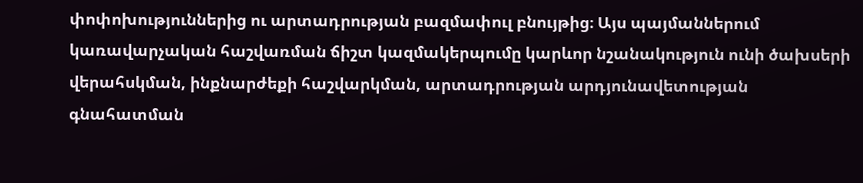փոփոխություններից ու արտադրության բազմափուլ բնույթից։ Այս պայմաններում կառավարչական հաշվառման ճիշտ կազմակերպումը կարևոր նշանակություն ունի ծախսերի վերահսկման, ինքնարժեքի հաշվարկման, արտադրության արդյունավետության գնահատման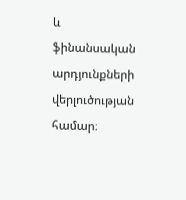և ֆինանսական արդյունքների վերլուծության համար։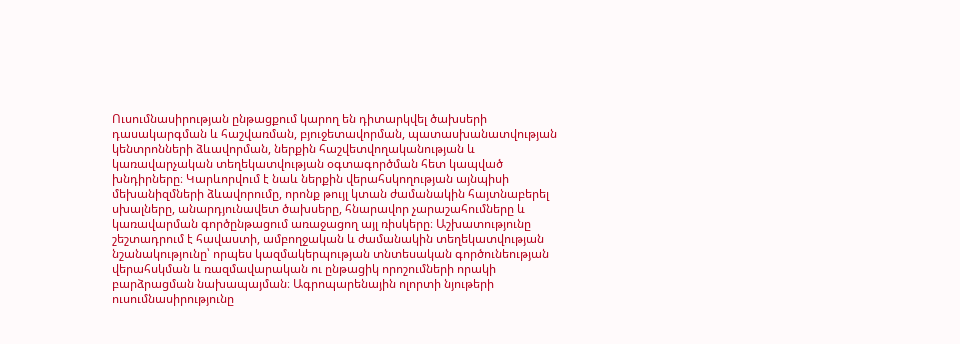Ուսումնասիրության ընթացքում կարող են դիտարկվել ծախսերի դասակարգման և հաշվառման, բյուջետավորման, պատասխանատվության կենտրոնների ձևավորման, ներքին հաշվետվողականության և կառավարչական տեղեկատվության օգտագործման հետ կապված խնդիրները։ Կարևորվում է նաև ներքին վերահսկողության այնպիսի մեխանիզմների ձևավորումը, որոնք թույլ կտան ժամանակին հայտնաբերել սխալները, անարդյունավետ ծախսերը, հնարավոր չարաշահումները և կառավարման գործընթացում առաջացող այլ ռիսկերը։ Աշխատությունը շեշտադրում է հավաստի, ամբողջական և ժամանակին տեղեկատվության նշանակությունը՝ որպես կազմակերպության տնտեսական գործունեության վերահսկման և ռազմավարական ու ընթացիկ որոշումների որակի բարձրացման նախապայման։ Ագրոպարենային ոլորտի նյութերի ուսումնասիրությունը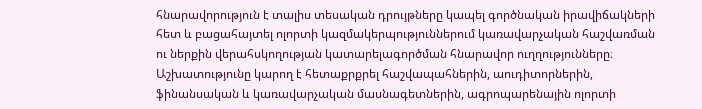հնարավորություն է տալիս տեսական դրույթները կապել գործնական իրավիճակների հետ և բացահայտել ոլորտի կազմակերպություններում կառավարչական հաշվառման ու ներքին վերահսկողության կատարելագործման հնարավոր ուղղությունները։ Աշխատությունը կարող է հետաքրքրել հաշվապահներին, աուդիտորներին, ֆինանսական և կառավարչական մասնագետներին, ագրոպարենային ոլորտի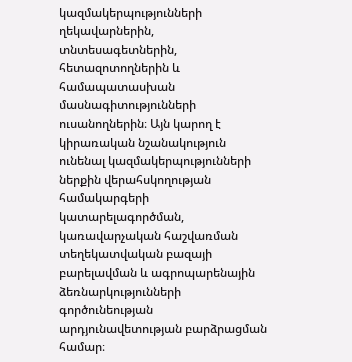կազմակերպությունների ղեկավարներին, տնտեսագետներին, հետազոտողներին և համապատասխան մասնագիտությունների ուսանողներին։ Այն կարող է կիրառական նշանակություն ունենալ կազմակերպությունների ներքին վերահսկողության համակարգերի կատարելագործման, կառավարչական հաշվառման տեղեկատվական բազայի բարելավման և ագրոպարենային ձեռնարկությունների գործունեության արդյունավետության բարձրացման համար։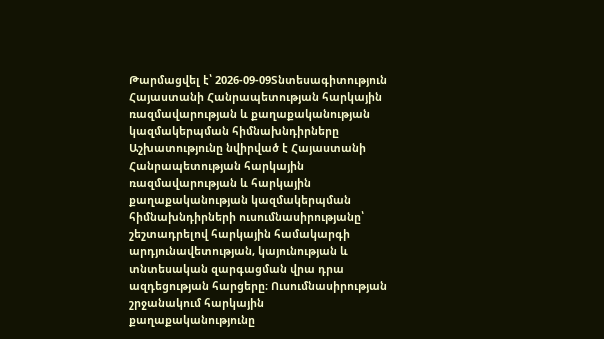Թարմացվել է՝ 2026-09-09Տնտեսագիտություն
Հայաստանի Հանրապետության հարկային ռազմավարության և քաղաքականության կազմակերպման հիմնախնդիրները
Աշխատությունը նվիրված է Հայաստանի Հանրապետության հարկային ռազմավարության և հարկային քաղաքականության կազմակերպման հիմնախնդիրների ուսումնասիրությանը՝ շեշտադրելով հարկային համակարգի արդյունավետության, կայունության և տնտեսական զարգացման վրա դրա ազդեցության հարցերը։ Ուսումնասիրության շրջանակում հարկային քաղաքականությունը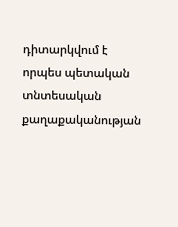դիտարկվում է որպես պետական տնտեսական քաղաքականության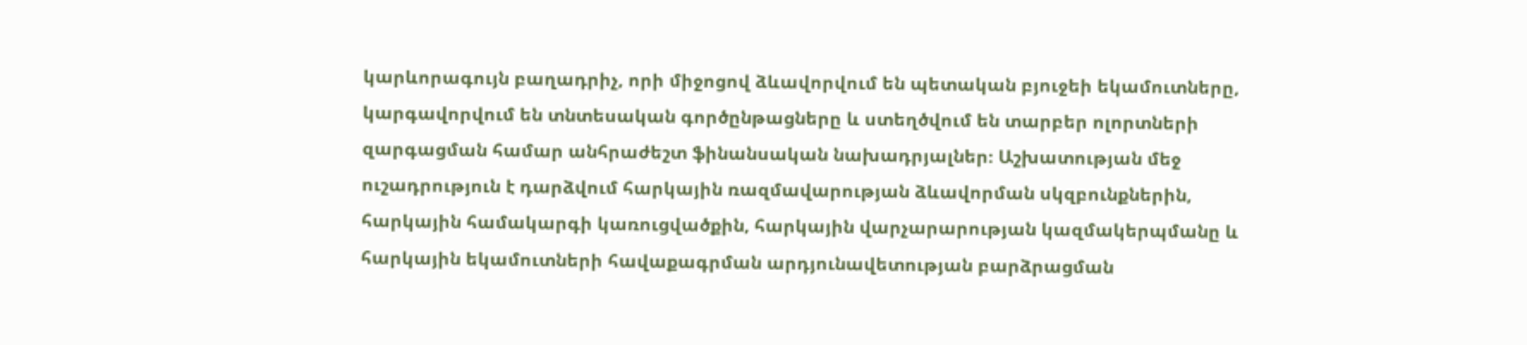կարևորագույն բաղադրիչ, որի միջոցով ձևավորվում են պետական բյուջեի եկամուտները, կարգավորվում են տնտեսական գործընթացները և ստեղծվում են տարբեր ոլորտների զարգացման համար անհրաժեշտ ֆինանսական նախադրյալներ։ Աշխատության մեջ ուշադրություն է դարձվում հարկային ռազմավարության ձևավորման սկզբունքներին, հարկային համակարգի կառուցվածքին, հարկային վարչարարության կազմակերպմանը և հարկային եկամուտների հավաքագրման արդյունավետության բարձրացման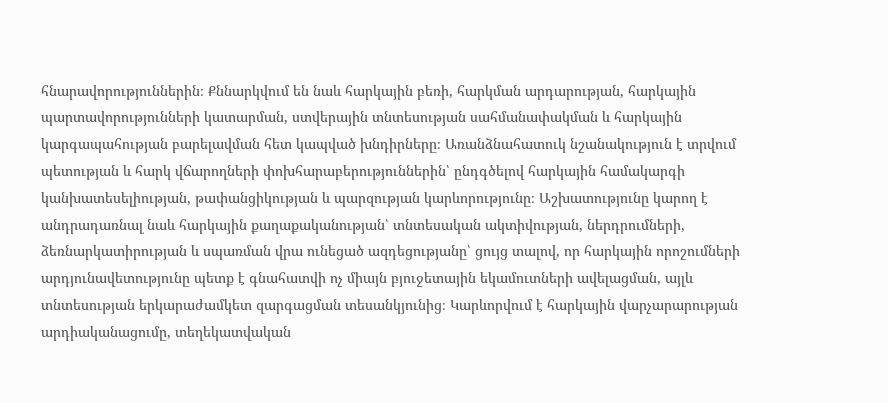հնարավորություններին։ Քննարկվում են նաև հարկային բեռի, հարկման արդարության, հարկային պարտավորությունների կատարման, ստվերային տնտեսության սահմանափակման և հարկային կարգապահության բարելավման հետ կապված խնդիրները։ Առանձնահատուկ նշանակություն է տրվում պետության և հարկ վճարողների փոխհարաբերություններին՝ ընդգծելով հարկային համակարգի կանխատեսելիության, թափանցիկության և պարզության կարևորությունը։ Աշխատությունը կարող է անդրադառնալ նաև հարկային քաղաքականության՝ տնտեսական ակտիվության, ներդրումների, ձեռնարկատիրության և սպառման վրա ունեցած ազդեցությանը՝ ցույց տալով, որ հարկային որոշումների արդյունավետությունը պետք է գնահատվի ոչ միայն բյուջետային եկամուտների ավելացման, այլև տնտեսության երկարաժամկետ զարգացման տեսանկյունից։ Կարևորվում է հարկային վարչարարության արդիականացումը, տեղեկատվական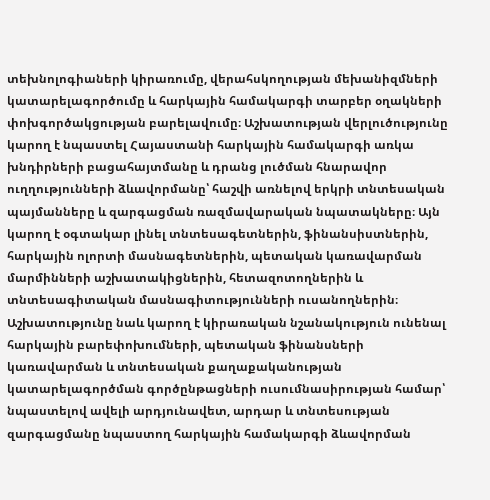տեխնոլոգիաների կիրառումը, վերահսկողության մեխանիզմների կատարելագործումը և հարկային համակարգի տարբեր օղակների փոխգործակցության բարելավումը։ Աշխատության վերլուծությունը կարող է նպաստել Հայաստանի հարկային համակարգի առկա խնդիրների բացահայտմանը և դրանց լուծման հնարավոր ուղղությունների ձևավորմանը՝ հաշվի առնելով երկրի տնտեսական պայմանները և զարգացման ռազմավարական նպատակները։ Այն կարող է օգտակար լինել տնտեսագետներին, ֆինանսիստներին, հարկային ոլորտի մասնագետներին, պետական կառավարման մարմինների աշխատակիցներին, հետազոտողներին և տնտեսագիտական մասնագիտությունների ուսանողներին։ Աշխատությունը նաև կարող է կիրառական նշանակություն ունենալ հարկային բարեփոխումների, պետական ֆինանսների կառավարման և տնտեսական քաղաքականության կատարելագործման գործընթացների ուսումնասիրության համար՝ նպաստելով ավելի արդյունավետ, արդար և տնտեսության զարգացմանը նպաստող հարկային համակարգի ձևավորման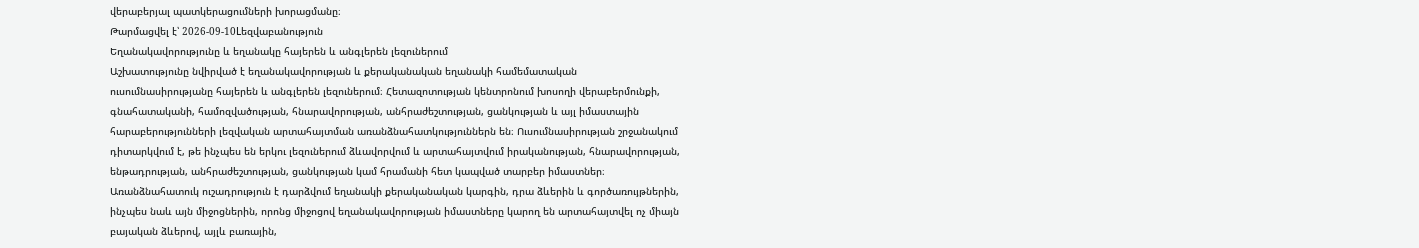վերաբերյալ պատկերացումների խորացմանը։
Թարմացվել է՝ 2026-09-10Lեզվաբանություն
Եղանակավորությունը և եղանակը հայերեն և անգլերեն լեզուներում
Աշխատությունը նվիրված է եղանակավորության և քերականական եղանակի համեմատական ուսումնասիրությանը հայերեն և անգլերեն լեզուներում։ Հետազոտության կենտրոնում խոսողի վերաբերմունքի, գնահատականի, համոզվածության, հնարավորության, անհրաժեշտության, ցանկության և այլ իմաստային հարաբերությունների լեզվական արտահայտման առանձնահատկություններն են։ Ուսումնասիրության շրջանակում դիտարկվում է, թե ինչպես են երկու լեզուներում ձևավորվում և արտահայտվում իրականության, հնարավորության, ենթադրության, անհրաժեշտության, ցանկության կամ հրամանի հետ կապված տարբեր իմաստներ։ Առանձնահատուկ ուշադրություն է դարձվում եղանակի քերականական կարգին, դրա ձևերին և գործառույթներին, ինչպես նաև այն միջոցներին, որոնց միջոցով եղանակավորության իմաստները կարող են արտահայտվել ոչ միայն բայական ձևերով, այլև բառային,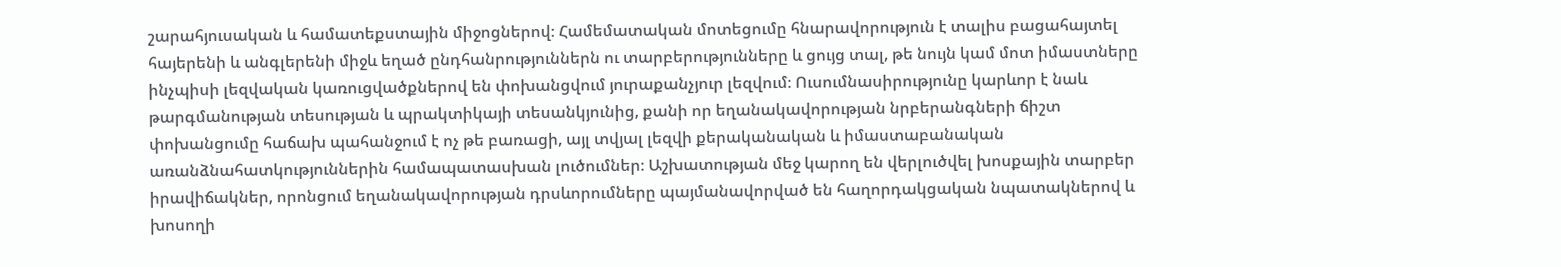շարահյուսական և համատեքստային միջոցներով։ Համեմատական մոտեցումը հնարավորություն է տալիս բացահայտել հայերենի և անգլերենի միջև եղած ընդհանրություններն ու տարբերությունները և ցույց տալ, թե նույն կամ մոտ իմաստները ինչպիսի լեզվական կառուցվածքներով են փոխանցվում յուրաքանչյուր լեզվում։ Ուսումնասիրությունը կարևոր է նաև թարգմանության տեսության և պրակտիկայի տեսանկյունից, քանի որ եղանակավորության նրբերանգների ճիշտ փոխանցումը հաճախ պահանջում է ոչ թե բառացի, այլ տվյալ լեզվի քերականական և իմաստաբանական առանձնահատկություններին համապատասխան լուծումներ։ Աշխատության մեջ կարող են վերլուծվել խոսքային տարբեր իրավիճակներ, որոնցում եղանակավորության դրսևորումները պայմանավորված են հաղորդակցական նպատակներով և խոսողի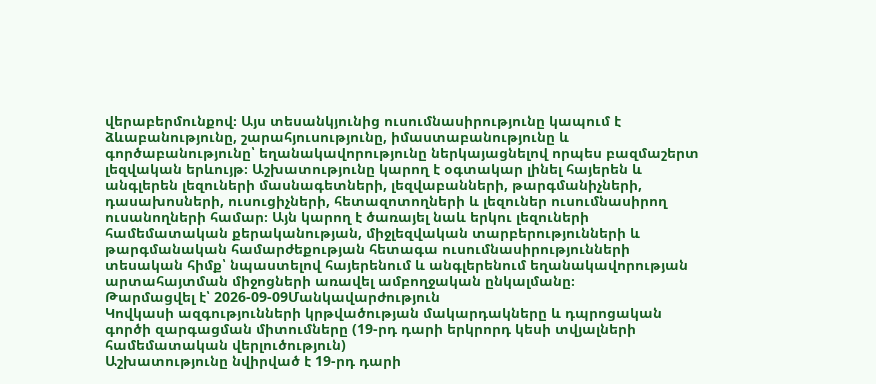վերաբերմունքով։ Այս տեսանկյունից ուսումնասիրությունը կապում է ձևաբանությունը, շարահյուսությունը, իմաստաբանությունը և գործաբանությունը՝ եղանակավորությունը ներկայացնելով որպես բազմաշերտ լեզվական երևույթ։ Աշխատությունը կարող է օգտակար լինել հայերեն և անգլերեն լեզուների մասնագետների, լեզվաբանների, թարգմանիչների, դասախոսների, ուսուցիչների, հետազոտողների և լեզուներ ուսումնասիրող ուսանողների համար։ Այն կարող է ծառայել նաև երկու լեզուների համեմատական քերականության, միջլեզվական տարբերությունների և թարգմանական համարժեքության հետագա ուսումնասիրությունների տեսական հիմք՝ նպաստելով հայերենում և անգլերենում եղանակավորության արտահայտման միջոցների առավել ամբողջական ընկալմանը։
Թարմացվել է՝ 2026-09-09Մանկավարժություն
Կովկասի ազգությունների կրթվածության մակարդակները և դպրոցական գործի զարգացման միտումները (19-րդ դարի երկրորդ կեսի տվյալների համեմատական վերլուծություն)
Աշխատությունը նվիրված է 19-րդ դարի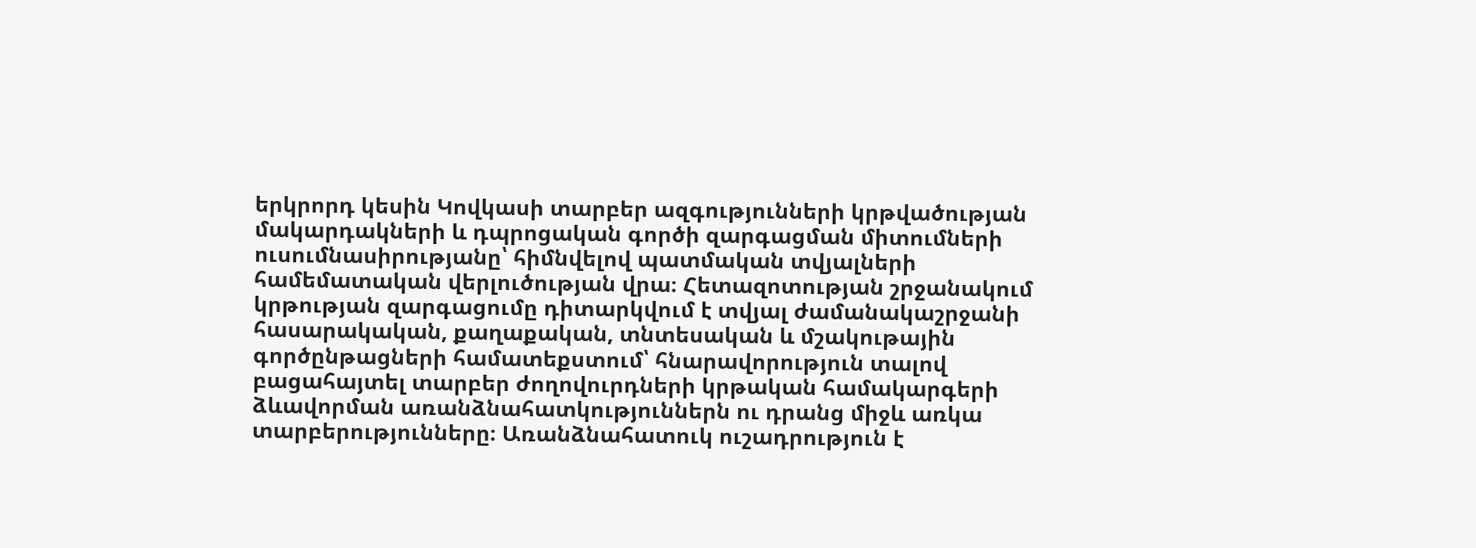երկրորդ կեսին Կովկասի տարբեր ազգությունների կրթվածության մակարդակների և դպրոցական գործի զարգացման միտումների ուսումնասիրությանը՝ հիմնվելով պատմական տվյալների համեմատական վերլուծության վրա։ Հետազոտության շրջանակում կրթության զարգացումը դիտարկվում է տվյալ ժամանակաշրջանի հասարակական, քաղաքական, տնտեսական և մշակութային գործընթացների համատեքստում՝ հնարավորություն տալով բացահայտել տարբեր ժողովուրդների կրթական համակարգերի ձևավորման առանձնահատկություններն ու դրանց միջև առկա տարբերությունները։ Առանձնահատուկ ուշադրություն է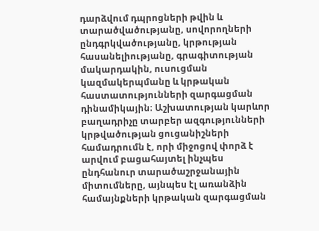դարձվում դպրոցների թվին և տարածվածությանը, սովորողների ընդգրկվածությանը, կրթության հասանելիությանը, գրագիտության մակարդակին, ուսուցման կազմակերպմանը և կրթական հաստատությունների զարգացման դինամիկային։ Աշխատության կարևոր բաղադրիչը տարբեր ազգությունների կրթվածության ցուցանիշների համադրումն է, որի միջոցով փորձ է արվում բացահայտել ինչպես ընդհանուր տարածաշրջանային միտումները, այնպես էլ առանձին համայնքների կրթական զարգացման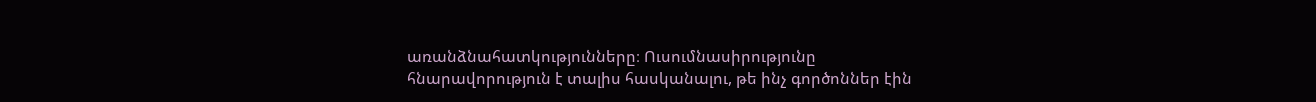առանձնահատկությունները։ Ուսումնասիրությունը հնարավորություն է տալիս հասկանալու, թե ինչ գործոններ էին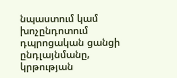նպաստում կամ խոչընդոտում դպրոցական ցանցի ընդլայնմանը, կրթության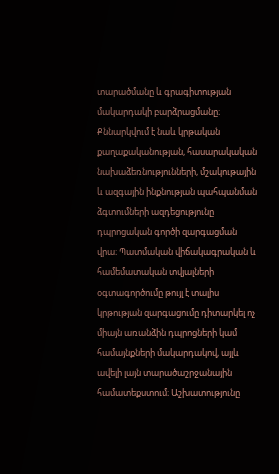տարածմանը և գրագիտության մակարդակի բարձրացմանը։ Քննարկվում է նաև կրթական քաղաքականության, հասարակական նախաձեռնությունների, մշակութային և ազգային ինքնության պահպանման ձգտումների ազդեցությունը դպրոցական գործի զարգացման վրա։ Պատմական վիճակագրական և համեմատական տվյալների օգտագործումը թույլ է տալիս կրթության զարգացումը դիտարկել ոչ միայն առանձին դպրոցների կամ համայնքների մակարդակով, այլև ավելի լայն տարածաշրջանային համատեքստում։ Աշխատությունը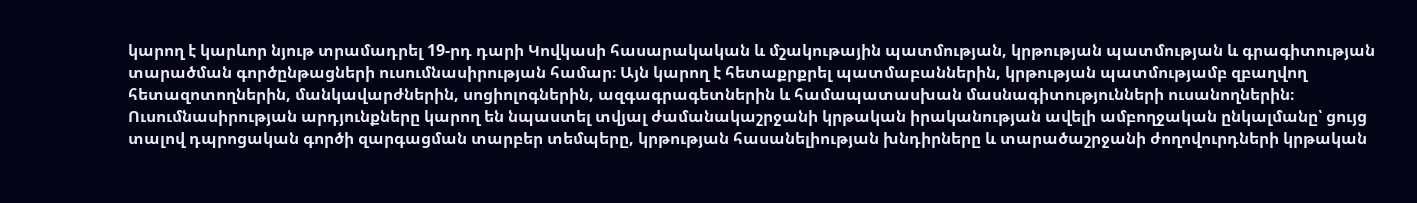կարող է կարևոր նյութ տրամադրել 19-րդ դարի Կովկասի հասարակական և մշակութային պատմության, կրթության պատմության և գրագիտության տարածման գործընթացների ուսումնասիրության համար։ Այն կարող է հետաքրքրել պատմաբաններին, կրթության պատմությամբ զբաղվող հետազոտողներին, մանկավարժներին, սոցիոլոգներին, ազգագրագետներին և համապատասխան մասնագիտությունների ուսանողներին։ Ուսումնասիրության արդյունքները կարող են նպաստել տվյալ ժամանակաշրջանի կրթական իրականության ավելի ամբողջական ընկալմանը՝ ցույց տալով դպրոցական գործի զարգացման տարբեր տեմպերը, կրթության հասանելիության խնդիրները և տարածաշրջանի ժողովուրդների կրթական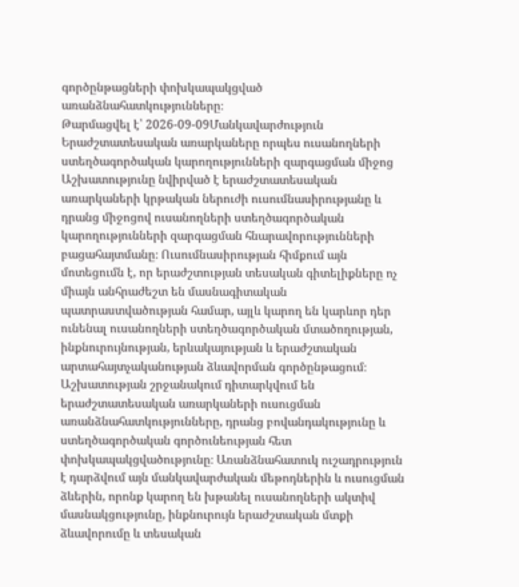գործընթացների փոխկապակցված առանձնահատկությունները։
Թարմացվել է՝ 2026-09-09Մանկավարժություն
Երաժշտատեսական առարկաները որպես ուսանողների ստեղծագործական կարողությունների զարգացման միջոց
Աշխատությունը նվիրված է երաժշտատեսական առարկաների կրթական ներուժի ուսումնասիրությանը և դրանց միջոցով ուսանողների ստեղծագործական կարողությունների զարգացման հնարավորությունների բացահայտմանը։ Ուսումնասիրության հիմքում այն մոտեցումն է, որ երաժշտության տեսական գիտելիքները ոչ միայն անհրաժեշտ են մասնագիտական պատրաստվածության համար, այլև կարող են կարևոր դեր ունենալ ուսանողների ստեղծագործական մտածողության, ինքնուրույնության, երևակայության և երաժշտական արտահայտչականության ձևավորման գործընթացում։ Աշխատության շրջանակում դիտարկվում են երաժշտատեսական առարկաների ուսուցման առանձնահատկությունները, դրանց բովանդակությունը և ստեղծագործական գործունեության հետ փոխկապակցվածությունը։ Առանձնահատուկ ուշադրություն է դարձվում այն մանկավարժական մեթոդներին և ուսուցման ձևերին, որոնք կարող են խթանել ուսանողների ակտիվ մասնակցությունը, ինքնուրույն երաժշտական մտքի ձևավորումը և տեսական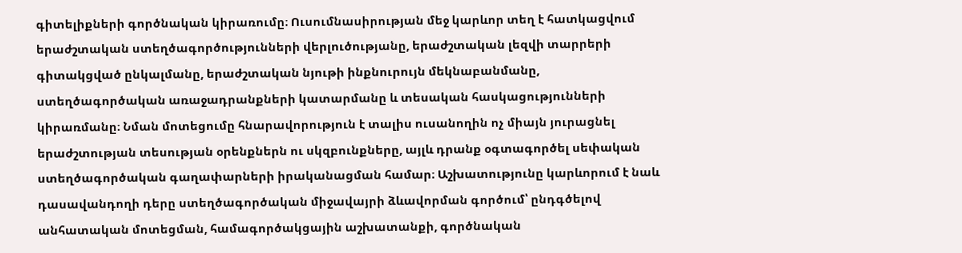գիտելիքների գործնական կիրառումը։ Ուսումնասիրության մեջ կարևոր տեղ է հատկացվում երաժշտական ստեղծագործությունների վերլուծությանը, երաժշտական լեզվի տարրերի գիտակցված ընկալմանը, երաժշտական նյութի ինքնուրույն մեկնաբանմանը, ստեղծագործական առաջադրանքների կատարմանը և տեսական հասկացությունների կիրառմանը։ Նման մոտեցումը հնարավորություն է տալիս ուսանողին ոչ միայն յուրացնել երաժշտության տեսության օրենքներն ու սկզբունքները, այլև դրանք օգտագործել սեփական ստեղծագործական գաղափարների իրականացման համար։ Աշխատությունը կարևորում է նաև դասավանդողի դերը ստեղծագործական միջավայրի ձևավորման գործում՝ ընդգծելով անհատական մոտեցման, համագործակցային աշխատանքի, գործնական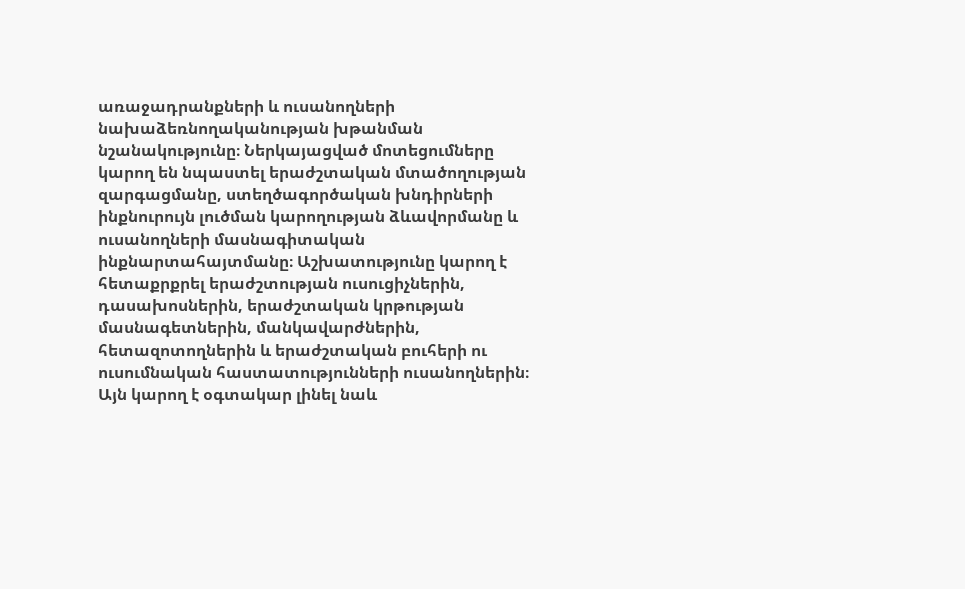առաջադրանքների և ուսանողների նախաձեռնողականության խթանման նշանակությունը։ Ներկայացված մոտեցումները կարող են նպաստել երաժշտական մտածողության զարգացմանը, ստեղծագործական խնդիրների ինքնուրույն լուծման կարողության ձևավորմանը և ուսանողների մասնագիտական ինքնարտահայտմանը։ Աշխատությունը կարող է հետաքրքրել երաժշտության ուսուցիչներին, դասախոսներին, երաժշտական կրթության մասնագետներին, մանկավարժներին, հետազոտողներին և երաժշտական բուհերի ու ուսումնական հաստատությունների ուսանողներին։ Այն կարող է օգտակար լինել նաև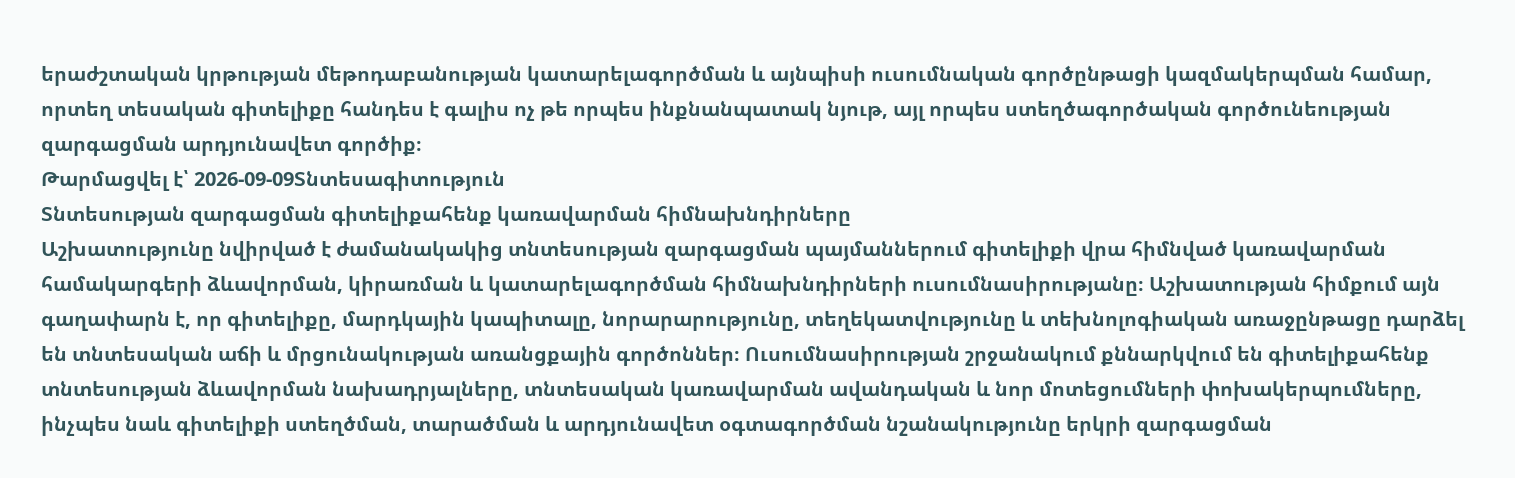երաժշտական կրթության մեթոդաբանության կատարելագործման և այնպիսի ուսումնական գործընթացի կազմակերպման համար, որտեղ տեսական գիտելիքը հանդես է գալիս ոչ թե որպես ինքնանպատակ նյութ, այլ որպես ստեղծագործական գործունեության զարգացման արդյունավետ գործիք։
Թարմացվել է՝ 2026-09-09Տնտեսագիտություն
Տնտեսության զարգացման գիտելիքահենք կառավարման հիմնախնդիրները
Աշխատությունը նվիրված է ժամանակակից տնտեսության զարգացման պայմաններում գիտելիքի վրա հիմնված կառավարման համակարգերի ձևավորման, կիրառման և կատարելագործման հիմնախնդիրների ուսումնասիրությանը։ Աշխատության հիմքում այն գաղափարն է, որ գիտելիքը, մարդկային կապիտալը, նորարարությունը, տեղեկատվությունը և տեխնոլոգիական առաջընթացը դարձել են տնտեսական աճի և մրցունակության առանցքային գործոններ։ Ուսումնասիրության շրջանակում քննարկվում են գիտելիքահենք տնտեսության ձևավորման նախադրյալները, տնտեսական կառավարման ավանդական և նոր մոտեցումների փոխակերպումները, ինչպես նաև գիտելիքի ստեղծման, տարածման և արդյունավետ օգտագործման նշանակությունը երկրի զարգացման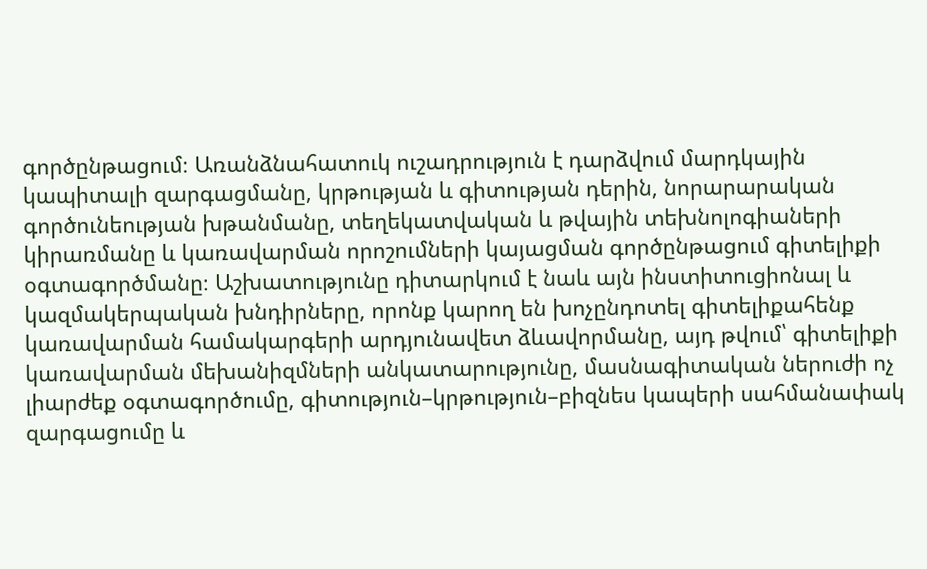գործընթացում։ Առանձնահատուկ ուշադրություն է դարձվում մարդկային կապիտալի զարգացմանը, կրթության և գիտության դերին, նորարարական գործունեության խթանմանը, տեղեկատվական և թվային տեխնոլոգիաների կիրառմանը և կառավարման որոշումների կայացման գործընթացում գիտելիքի օգտագործմանը։ Աշխատությունը դիտարկում է նաև այն ինստիտուցիոնալ և կազմակերպական խնդիրները, որոնք կարող են խոչընդոտել գիտելիքահենք կառավարման համակարգերի արդյունավետ ձևավորմանը, այդ թվում՝ գիտելիքի կառավարման մեխանիզմների անկատարությունը, մասնագիտական ներուժի ոչ լիարժեք օգտագործումը, գիտություն–կրթություն–բիզնես կապերի սահմանափակ զարգացումը և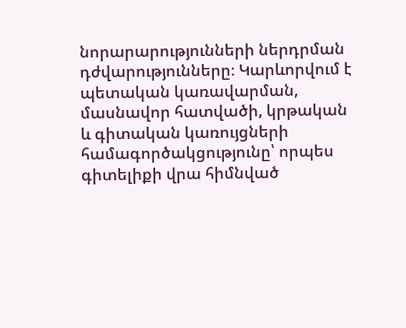նորարարությունների ներդրման դժվարությունները։ Կարևորվում է պետական կառավարման, մասնավոր հատվածի, կրթական և գիտական կառույցների համագործակցությունը՝ որպես գիտելիքի վրա հիմնված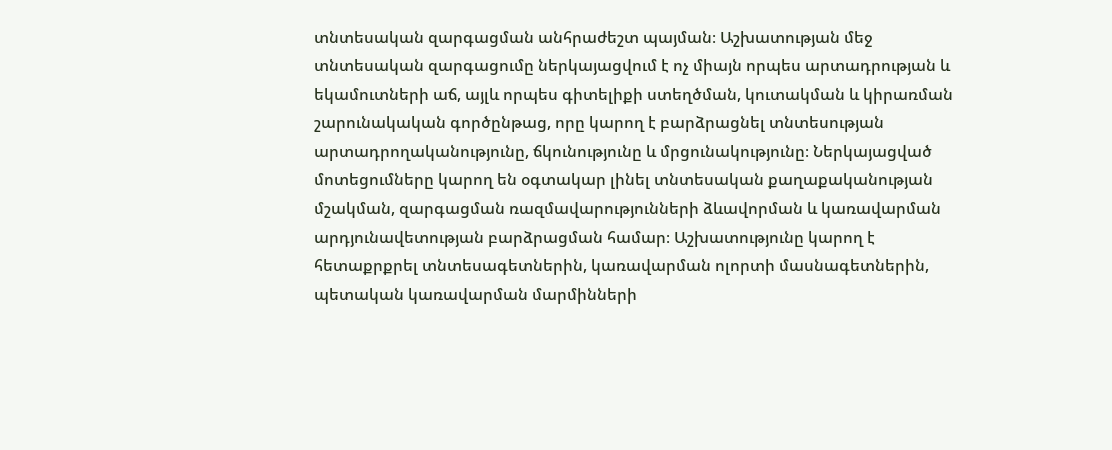տնտեսական զարգացման անհրաժեշտ պայման։ Աշխատության մեջ տնտեսական զարգացումը ներկայացվում է ոչ միայն որպես արտադրության և եկամուտների աճ, այլև որպես գիտելիքի ստեղծման, կուտակման և կիրառման շարունակական գործընթաց, որը կարող է բարձրացնել տնտեսության արտադրողականությունը, ճկունությունը և մրցունակությունը։ Ներկայացված մոտեցումները կարող են օգտակար լինել տնտեսական քաղաքականության մշակման, զարգացման ռազմավարությունների ձևավորման և կառավարման արդյունավետության բարձրացման համար։ Աշխատությունը կարող է հետաքրքրել տնտեսագետներին, կառավարման ոլորտի մասնագետներին, պետական կառավարման մարմինների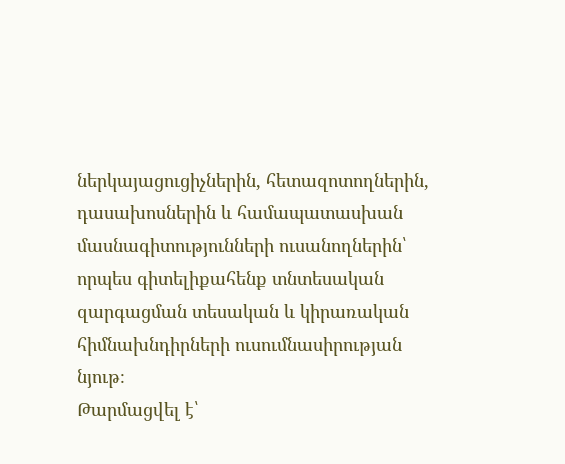ներկայացուցիչներին, հետազոտողներին, դասախոսներին և համապատասխան մասնագիտությունների ուսանողներին՝ որպես գիտելիքահենք տնտեսական զարգացման տեսական և կիրառական հիմնախնդիրների ուսումնասիրության նյութ։
Թարմացվել է՝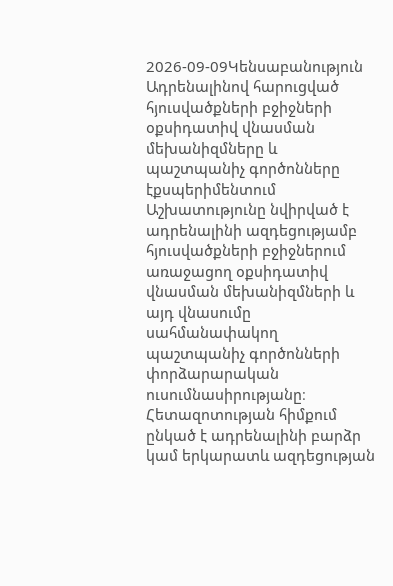2026-09-09Կենսաբանություն
Ադրենալինով հարուցված հյուսվածքների բջիջների օքսիդատիվ վնասման մեխանիզմները և պաշտպանիչ գործոնները էքսպերիմենտում
Աշխատությունը նվիրված է ադրենալինի ազդեցությամբ հյուսվածքների բջիջներում առաջացող օքսիդատիվ վնասման մեխանիզմների և այդ վնասումը սահմանափակող պաշտպանիչ գործոնների փորձարարական ուսումնասիրությանը։ Հետազոտության հիմքում ընկած է ադրենալինի բարձր կամ երկարատև ազդեցության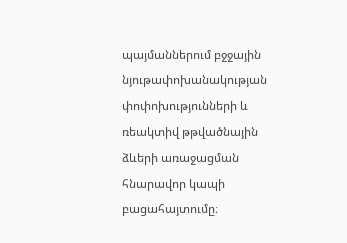պայմաններում բջջային նյութափոխանակության փոփոխությունների և ռեակտիվ թթվածնային ձևերի առաջացման հնարավոր կապի բացահայտումը։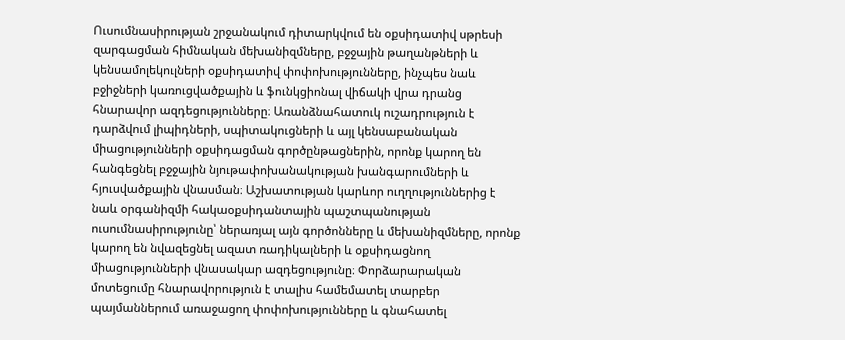Ուսումնասիրության շրջանակում դիտարկվում են օքսիդատիվ սթրեսի զարգացման հիմնական մեխանիզմները, բջջային թաղանթների և կենսամոլեկուլների օքսիդատիվ փոփոխությունները, ինչպես նաև բջիջների կառուցվածքային և ֆունկցիոնալ վիճակի վրա դրանց հնարավոր ազդեցությունները։ Առանձնահատուկ ուշադրություն է դարձվում լիպիդների, սպիտակուցների և այլ կենսաբանական միացությունների օքսիդացման գործընթացներին, որոնք կարող են հանգեցնել բջջային նյութափոխանակության խանգարումների և հյուսվածքային վնասման։ Աշխատության կարևոր ուղղություններից է նաև օրգանիզմի հակաօքսիդանտային պաշտպանության ուսումնասիրությունը՝ ներառյալ այն գործոնները և մեխանիզմները, որոնք կարող են նվազեցնել ազատ ռադիկալների և օքսիդացնող միացությունների վնասակար ազդեցությունը։ Փորձարարական մոտեցումը հնարավորություն է տալիս համեմատել տարբեր պայմաններում առաջացող փոփոխությունները և գնահատել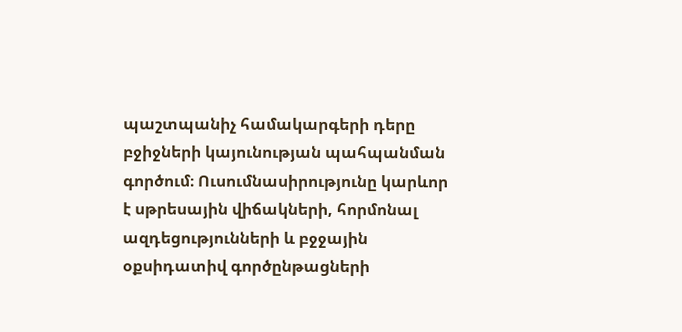պաշտպանիչ համակարգերի դերը բջիջների կայունության պահպանման գործում։ Ուսումնասիրությունը կարևոր է սթրեսային վիճակների, հորմոնալ ազդեցությունների և բջջային օքսիդատիվ գործընթացների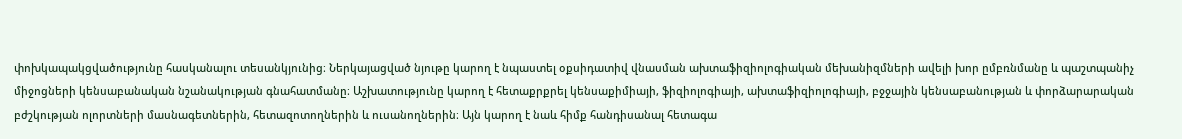փոխկապակցվածությունը հասկանալու տեսանկյունից։ Ներկայացված նյութը կարող է նպաստել օքսիդատիվ վնասման ախտաֆիզիոլոգիական մեխանիզմների ավելի խոր ըմբռնմանը և պաշտպանիչ միջոցների կենսաբանական նշանակության գնահատմանը։ Աշխատությունը կարող է հետաքրքրել կենսաքիմիայի, ֆիզիոլոգիայի, ախտաֆիզիոլոգիայի, բջջային կենսաբանության և փորձարարական բժշկության ոլորտների մասնագետներին, հետազոտողներին և ուսանողներին։ Այն կարող է նաև հիմք հանդիսանալ հետագա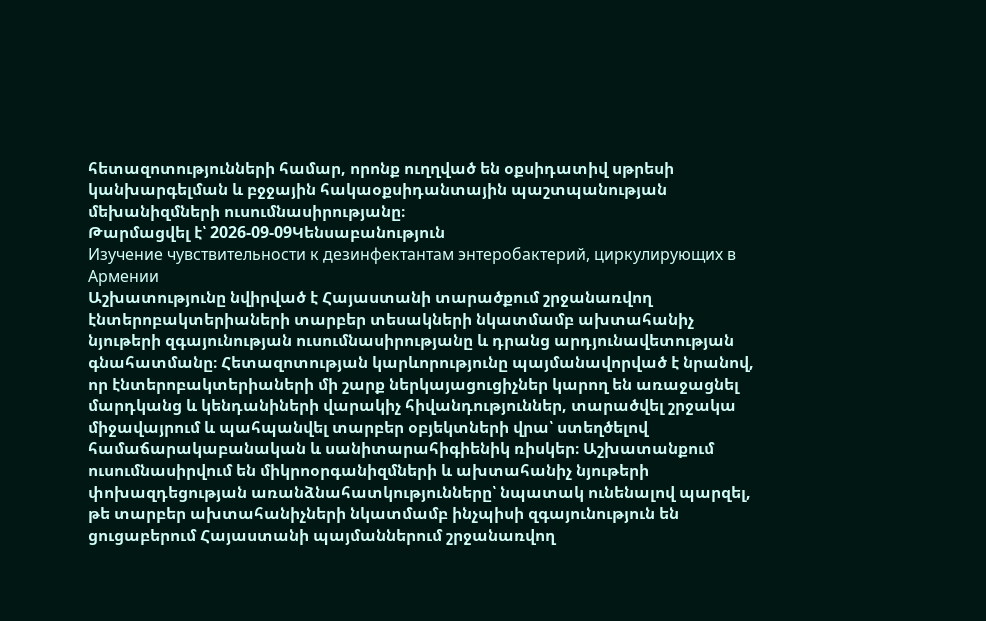հետազոտությունների համար, որոնք ուղղված են օքսիդատիվ սթրեսի կանխարգելման և բջջային հակաօքսիդանտային պաշտպանության մեխանիզմների ուսումնասիրությանը։
Թարմացվել է՝ 2026-09-09Կենսաբանություն
Изучение чувствительности к дезинфектантам энтеробактерий, циркулирующих в Армении
Աշխատությունը նվիրված է Հայաստանի տարածքում շրջանառվող էնտերոբակտերիաների տարբեր տեսակների նկատմամբ ախտահանիչ նյութերի զգայունության ուսումնասիրությանը և դրանց արդյունավետության գնահատմանը։ Հետազոտության կարևորությունը պայմանավորված է նրանով, որ էնտերոբակտերիաների մի շարք ներկայացուցիչներ կարող են առաջացնել մարդկանց և կենդանիների վարակիչ հիվանդություններ, տարածվել շրջակա միջավայրում և պահպանվել տարբեր օբյեկտների վրա՝ ստեղծելով համաճարակաբանական և սանիտարահիգիենիկ ռիսկեր։ Աշխատանքում ուսումնասիրվում են միկրոօրգանիզմների և ախտահանիչ նյութերի փոխազդեցության առանձնահատկությունները՝ նպատակ ունենալով պարզել, թե տարբեր ախտահանիչների նկատմամբ ինչպիսի զգայունություն են ցուցաբերում Հայաստանի պայմաններում շրջանառվող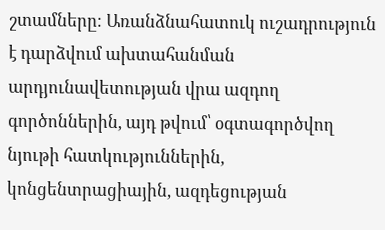շտամները։ Առանձնահատուկ ուշադրություն է դարձվում ախտահանման արդյունավետության վրա ազդող գործոններին, այդ թվում՝ օգտագործվող նյութի հատկություններին, կոնցենտրացիային, ազդեցության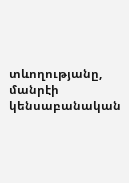տևողությանը, մանրէի կենսաբանական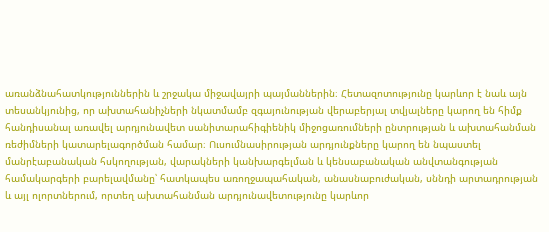առանձնահատկություններին և շրջակա միջավայրի պայմաններին։ Հետազոտությունը կարևոր է նաև այն տեսանկյունից, որ ախտահանիչների նկատմամբ զգայունության վերաբերյալ տվյալները կարող են հիմք հանդիսանալ առավել արդյունավետ սանիտարահիգիենիկ միջոցառումների ընտրության և ախտահանման ռեժիմների կատարելագործման համար։ Ուսումնասիրության արդյունքները կարող են նպաստել մանրէաբանական հսկողության, վարակների կանխարգելման և կենսաբանական անվտանգության համակարգերի բարելավմանը՝ հատկապես առողջապահական, անասնաբուժական, սննդի արտադրության և այլ ոլորտներում, որտեղ ախտահանման արդյունավետությունը կարևոր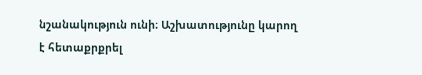նշանակություն ունի։ Աշխատությունը կարող է հետաքրքրել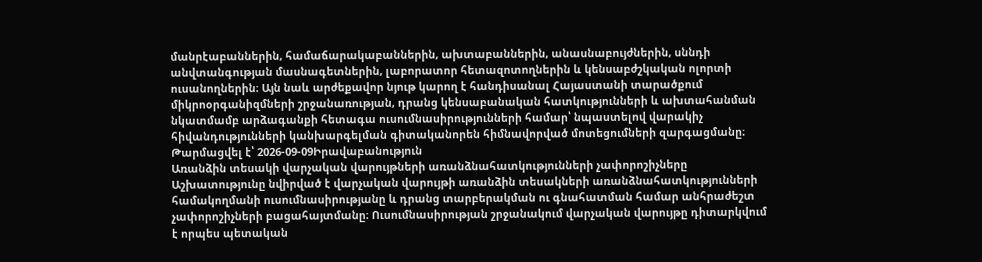մանրէաբաններին, համաճարակաբաններին, ախտաբաններին, անասնաբույժներին, սննդի անվտանգության մասնագետներին, լաբորատոր հետազոտողներին և կենսաբժշկական ոլորտի ուսանողներին։ Այն նաև արժեքավոր նյութ կարող է հանդիսանալ Հայաստանի տարածքում միկրոօրգանիզմների շրջանառության, դրանց կենսաբանական հատկությունների և ախտահանման նկատմամբ արձագանքի հետագա ուսումնասիրությունների համար՝ նպաստելով վարակիչ հիվանդությունների կանխարգելման գիտականորեն հիմնավորված մոտեցումների զարգացմանը։
Թարմացվել է՝ 2026-09-09Իրավաբանություն
Առանձին տեսակի վարչական վարույթների առանձնահատկությունների չափորոշիչները
Աշխատությունը նվիրված է վարչական վարույթի առանձին տեսակների առանձնահատկությունների համակողմանի ուսումնասիրությանը և դրանց տարբերակման ու գնահատման համար անհրաժեշտ չափորոշիչների բացահայտմանը։ Ուսումնասիրության շրջանակում վարչական վարույթը դիտարկվում է որպես պետական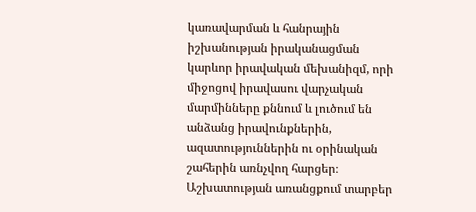կառավարման և հանրային իշխանության իրականացման կարևոր իրավական մեխանիզմ, որի միջոցով իրավասու վարչական մարմինները քննում և լուծում են անձանց իրավունքներին, ազատություններին ու օրինական շահերին առնչվող հարցեր։ Աշխատության առանցքում տարբեր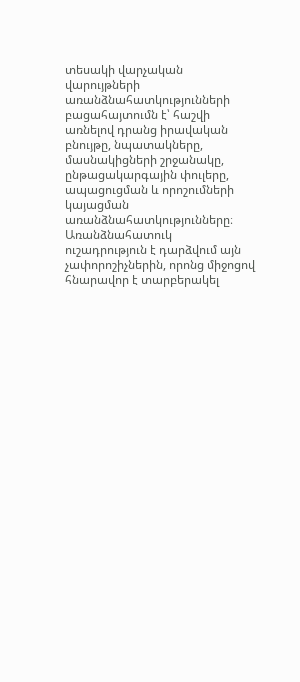տեսակի վարչական վարույթների առանձնահատկությունների բացահայտումն է՝ հաշվի առնելով դրանց իրավական բնույթը, նպատակները, մասնակիցների շրջանակը, ընթացակարգային փուլերը, ապացուցման և որոշումների կայացման առանձնահատկությունները։ Առանձնահատուկ ուշադրություն է դարձվում այն չափորոշիչներին, որոնց միջոցով հնարավոր է տարբերակել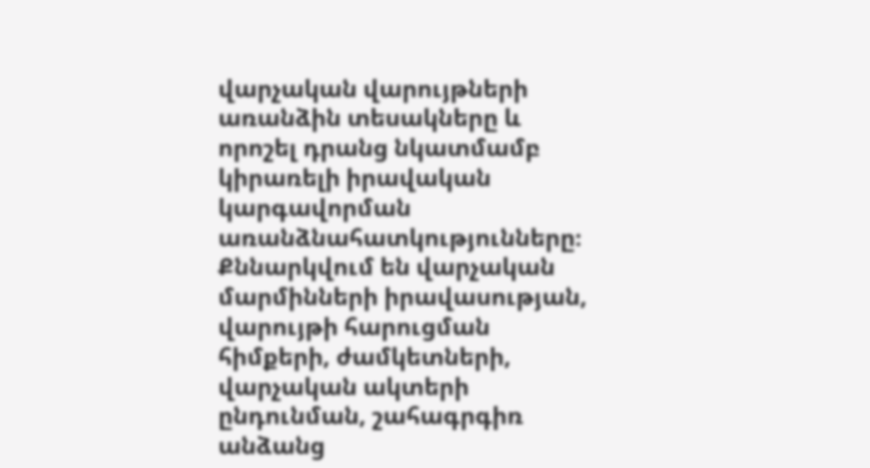վարչական վարույթների առանձին տեսակները և որոշել դրանց նկատմամբ կիրառելի իրավական կարգավորման առանձնահատկությունները։ Քննարկվում են վարչական մարմինների իրավասության, վարույթի հարուցման հիմքերի, ժամկետների, վարչական ակտերի ընդունման, շահագրգիռ անձանց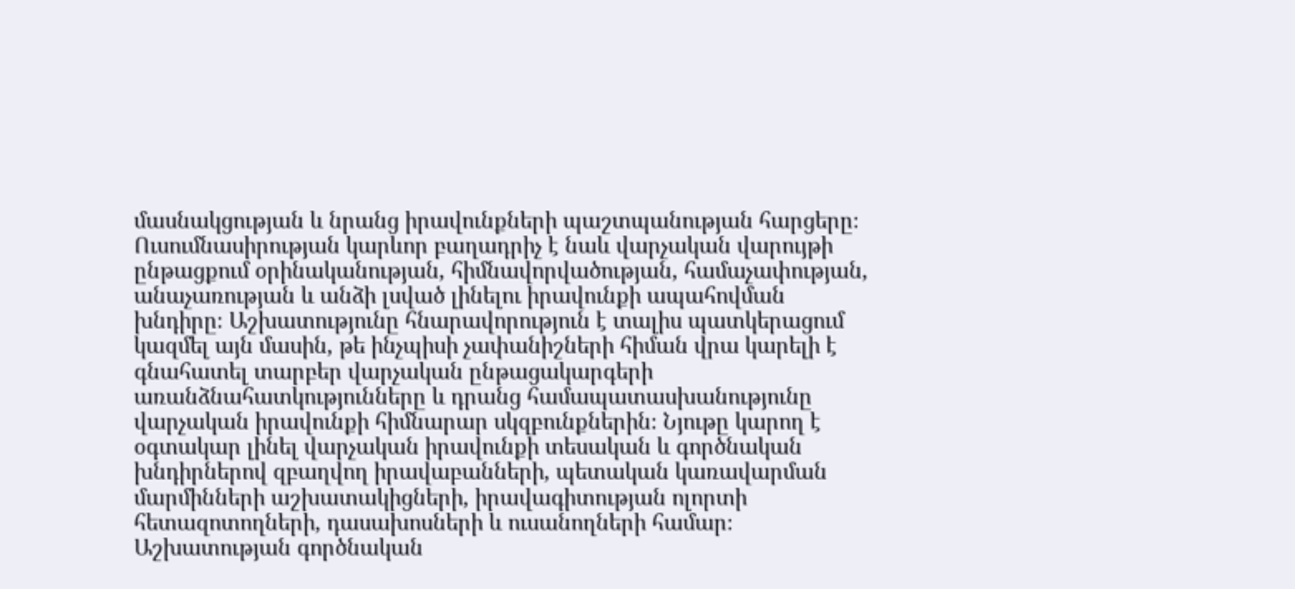մասնակցության և նրանց իրավունքների պաշտպանության հարցերը։ Ուսումնասիրության կարևոր բաղադրիչ է նաև վարչական վարույթի ընթացքում օրինականության, հիմնավորվածության, համաչափության, անաչառության և անձի լսված լինելու իրավունքի ապահովման խնդիրը։ Աշխատությունը հնարավորություն է տալիս պատկերացում կազմել այն մասին, թե ինչպիսի չափանիշների հիման վրա կարելի է գնահատել տարբեր վարչական ընթացակարգերի առանձնահատկությունները և դրանց համապատասխանությունը վարչական իրավունքի հիմնարար սկզբունքներին։ Նյութը կարող է օգտակար լինել վարչական իրավունքի տեսական և գործնական խնդիրներով զբաղվող իրավաբանների, պետական կառավարման մարմինների աշխատակիցների, իրավագիտության ոլորտի հետազոտողների, դասախոսների և ուսանողների համար։ Աշխատության գործնական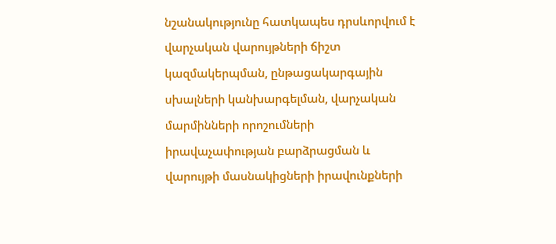նշանակությունը հատկապես դրսևորվում է վարչական վարույթների ճիշտ կազմակերպման, ընթացակարգային սխալների կանխարգելման, վարչական մարմինների որոշումների իրավաչափության բարձրացման և վարույթի մասնակիցների իրավունքների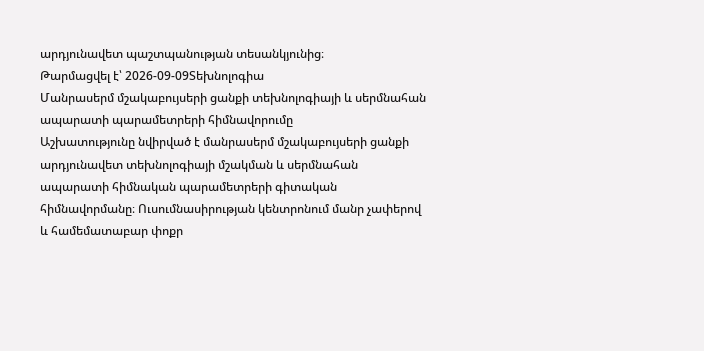արդյունավետ պաշտպանության տեսանկյունից։
Թարմացվել է՝ 2026-09-09Տեխնոլոգիա
Մանրասերմ մշակաբույսերի ցանքի տեխնոլոգիայի և սերմնահան ապարատի պարամետրերի հիմնավորումը
Աշխատությունը նվիրված է մանրասերմ մշակաբույսերի ցանքի արդյունավետ տեխնոլոգիայի մշակման և սերմնահան ապարատի հիմնական պարամետրերի գիտական հիմնավորմանը։ Ուսումնասիրության կենտրոնում մանր չափերով և համեմատաբար փոքր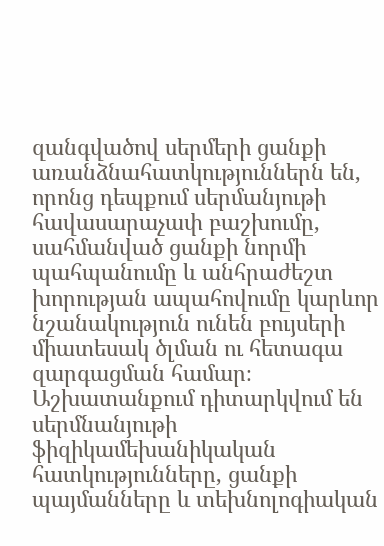զանգվածով սերմերի ցանքի առանձնահատկություններն են, որոնց դեպքում սերմանյութի հավասարաչափ բաշխումը, սահմանված ցանքի նորմի պահպանումը և անհրաժեշտ խորության ապահովումը կարևոր նշանակություն ունեն բույսերի միատեսակ ծլման ու հետագա զարգացման համար։ Աշխատանքում դիտարկվում են սերմնանյութի ֆիզիկամեխանիկական հատկությունները, ցանքի պայմանները և տեխնոլոգիական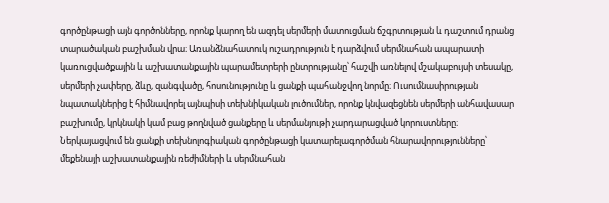գործընթացի այն գործոնները, որոնք կարող են ազդել սերմերի մատուցման ճշգրտության և դաշտում դրանց տարածական բաշխման վրա։ Առանձնահատուկ ուշադրություն է դարձվում սերմնահան ապարատի կառուցվածքային և աշխատանքային պարամետրերի ընտրությանը՝ հաշվի առնելով մշակաբույսի տեսակը, սերմերի չափերը, ձևը, զանգվածը, հոսունությունը և ցանքի պահանջվող նորմը։ Ուսումնասիրության նպատակներից է հիմնավորել այնպիսի տեխնիկական լուծումներ, որոնք կնվազեցնեն սերմերի անհավասար բաշխումը, կրկնակի կամ բաց թողնված ցանքերը և սերմանյութի չարդարացված կորուստները։ Ներկայացվում են ցանքի տեխնոլոգիական գործընթացի կատարելագործման հնարավորությունները՝ մեքենայի աշխատանքային ռեժիմների և սերմնահան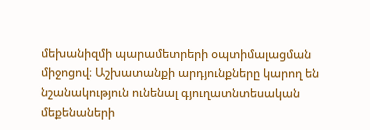մեխանիզմի պարամետրերի օպտիմալացման միջոցով։ Աշխատանքի արդյունքները կարող են նշանակություն ունենալ գյուղատնտեսական մեքենաների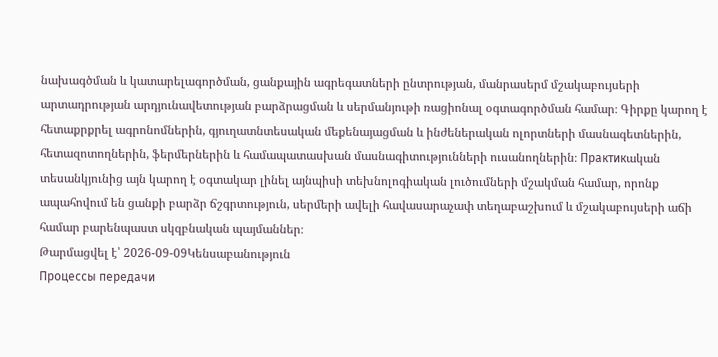նախագծման և կատարելագործման, ցանքային ագրեգատների ընտրության, մանրասերմ մշակաբույսերի արտադրության արդյունավետության բարձրացման և սերմանյութի ռացիոնալ օգտագործման համար։ Գիրքը կարող է հետաքրքրել ագրոնոմներին, գյուղատնտեսական մեքենայացման և ինժեներական ոլորտների մասնագետներին, հետազոտողներին, ֆերմերներին և համապատասխան մասնագիտությունների ուսանողներին։ Практикական տեսանկյունից այն կարող է օգտակար լինել այնպիսի տեխնոլոգիական լուծումների մշակման համար, որոնք ապահովում են ցանքի բարձր ճշգրտություն, սերմերի ավելի հավասարաչափ տեղաբաշխում և մշակաբույսերի աճի համար բարենպաստ սկզբնական պայմաններ։
Թարմացվել է՝ 2026-09-09Կենսաբանություն
Процессы передачи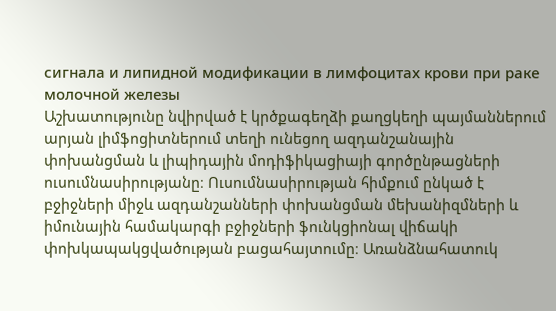сигнала и липидной модификации в лимфоцитах крови при paкe молочной железы
Աշխատությունը նվիրված է կրծքագեղձի քաղցկեղի պայմաններում արյան լիմֆոցիտներում տեղի ունեցող ազդանշանային փոխանցման և լիպիդային մոդիֆիկացիայի գործընթացների ուսումնասիրությանը։ Ուսումնասիրության հիմքում ընկած է բջիջների միջև ազդանշանների փոխանցման մեխանիզմների և իմունային համակարգի բջիջների ֆունկցիոնալ վիճակի փոխկապակցվածության բացահայտումը։ Առանձնահատուկ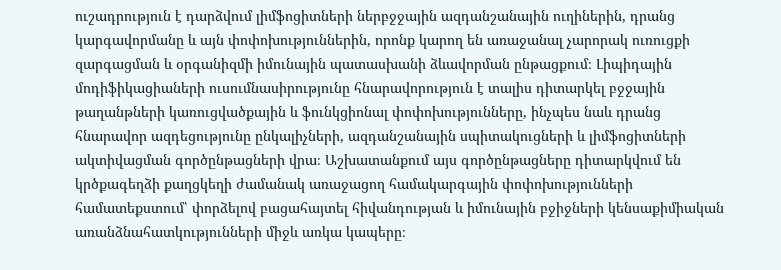ուշադրություն է դարձվում լիմֆոցիտների ներբջջային ազդանշանային ուղիներին, դրանց կարգավորմանը և այն փոփոխություններին, որոնք կարող են առաջանալ չարորակ ուռուցքի զարգացման և օրգանիզմի իմունային պատասխանի ձևավորման ընթացքում։ Լիպիդային մոդիֆիկացիաների ուսումնասիրությունը հնարավորություն է տալիս դիտարկել բջջային թաղանթների կառուցվածքային և ֆունկցիոնալ փոփոխությունները, ինչպես նաև դրանց հնարավոր ազդեցությունը ընկալիչների, ազդանշանային սպիտակուցների և լիմֆոցիտների ակտիվացման գործընթացների վրա։ Աշխատանքում այս գործընթացները դիտարկվում են կրծքագեղձի քաղցկեղի ժամանակ առաջացող համակարգային փոփոխությունների համատեքստում՝ փորձելով բացահայտել հիվանդության և իմունային բջիջների կենսաքիմիական առանձնահատկությունների միջև առկա կապերը։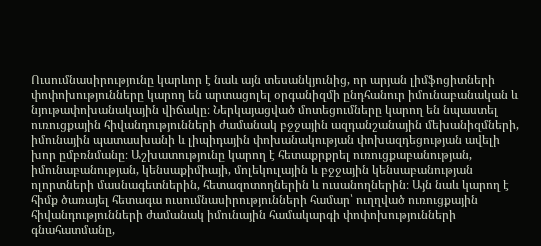Ուսումնասիրությունը կարևոր է նաև այն տեսանկյունից, որ արյան լիմֆոցիտների փոփոխությունները կարող են արտացոլել օրգանիզմի ընդհանուր իմունաբանական և նյութափոխանակային վիճակը։ Ներկայացված մոտեցումները կարող են նպաստել ուռուցքային հիվանդությունների ժամանակ բջջային ազդանշանային մեխանիզմների, իմունային պատասխանի և լիպիդային փոխանակության փոխազդեցության ավելի խոր ըմբռնմանը։ Աշխատությունը կարող է հետաքրքրել ուռուցքաբանության, իմունաբանության, կենսաքիմիայի, մոլեկուլային և բջջային կենսաբանության ոլորտների մասնագետներին, հետազոտողներին և ուսանողներին։ Այն նաև կարող է հիմք ծառայել հետագա ուսումնասիրությունների համար՝ ուղղված ուռուցքային հիվանդությունների ժամանակ իմունային համակարգի փոփոխությունների գնահատմանը,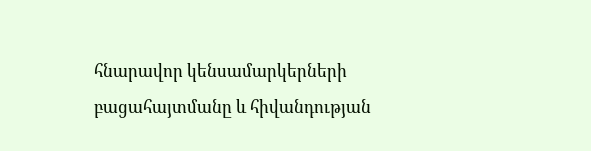հնարավոր կենսամարկերների բացահայտմանը և հիվանդության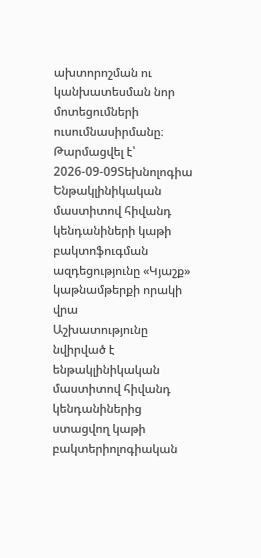ախտորոշման ու կանխատեսման նոր մոտեցումների ուսումնասիրմանը։
Թարմացվել է՝ 2026-09-09Տեխնոլոգիա
Ենթակլինիկական մաստիտով հիվանդ կենդանիների կաթի բակտոֆուգման ազդեցությունը «Կյաշք» կաթնամթերքի որակի վրա
Աշխատությունը նվիրված է ենթակլինիկական մաստիտով հիվանդ կենդանիներից ստացվող կաթի բակտերիոլոգիական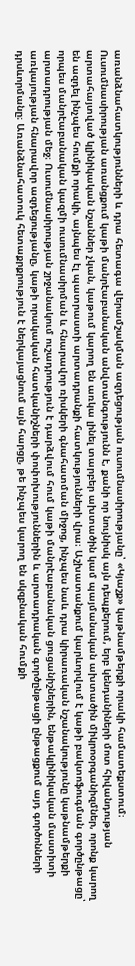առանձնահատկությունների և դրա հետագա վերամշակման ազդեցության ուսումնասիրությանը՝ «Կյաշք» կաթնամթերքի որակի համատեքստում։ Ուսումնասիրության առանցքում կաթի մանրէաբանական անվտանգությունն է, քանի որ նույնիսկ այն դեպքերում, երբ կենդանիների մոտ հիվանդության արտահայտված կլինիկական նշաններ չկան, կաթում կարող են առկա լինել տարբեր ախտածին կամ պայմանական ախտածին միկրոօրգանիզմներ, որոնք կարող են ազդել ինչպես հումքի որակի, այնպես էլ պատրաստի արտադրանքի հատկությունների վրա։ Աշխատանքում կարևորվում է կաթի բակտոֆուգման գործընթացը՝ որպես մանրէաբանական կազմի ուսումնասիրման և հնարավոր ռիսկերի գնահատման միջոց, ինչպես նաև դրա կիրառական նշանակությունը կաթնամթերքի արտադրության մեջ։ Ուսումնասիրության շրջանակում ուշադրություն է դարձվում հում կաթի մանրէաբանական ցուցանիշներին, ենթակլինիկական մաստիտի առկայության հնարավոր ազդեցությանը, կաթի որակական հատկանիշների փոփոխություններին և արտադրական գործընթացի ընթացքում այդ գործոնների դրսևորմանը։ Առանձնահատուկ հետաքրքրություն է ներկայացնում այն հարցը, թե ինչպես կարող են սկզբնական հումքի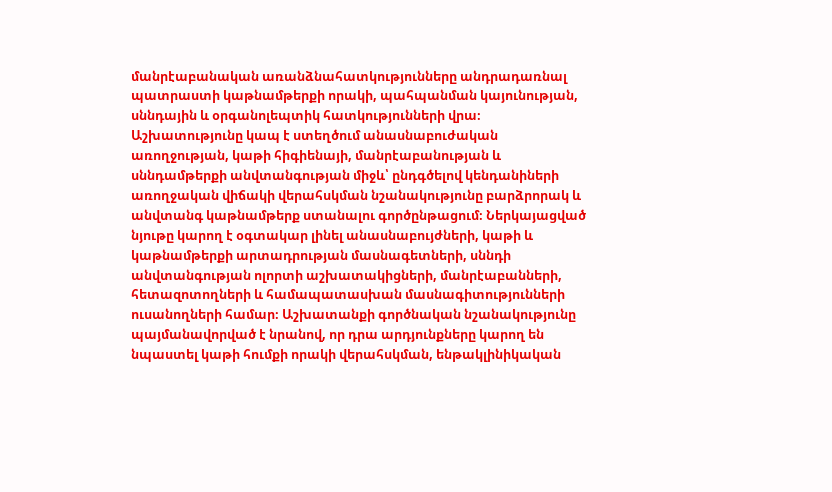մանրէաբանական առանձնահատկությունները անդրադառնալ պատրաստի կաթնամթերքի որակի, պահպանման կայունության, սննդային և օրգանոլեպտիկ հատկությունների վրա։ Աշխատությունը կապ է ստեղծում անասնաբուժական առողջության, կաթի հիգիենայի, մանրէաբանության և սննդամթերքի անվտանգության միջև՝ ընդգծելով կենդանիների առողջական վիճակի վերահսկման նշանակությունը բարձրորակ և անվտանգ կաթնամթերք ստանալու գործընթացում։ Ներկայացված նյութը կարող է օգտակար լինել անասնաբույժների, կաթի և կաթնամթերքի արտադրության մասնագետների, սննդի անվտանգության ոլորտի աշխատակիցների, մանրէաբանների, հետազոտողների և համապատասխան մասնագիտությունների ուսանողների համար։ Աշխատանքի գործնական նշանակությունը պայմանավորված է նրանով, որ դրա արդյունքները կարող են նպաստել կաթի հումքի որակի վերահսկման, ենթակլինիկական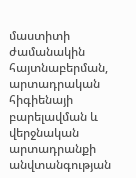մաստիտի ժամանակին հայտնաբերման, արտադրական հիգիենայի բարելավման և վերջնական արտադրանքի անվտանգության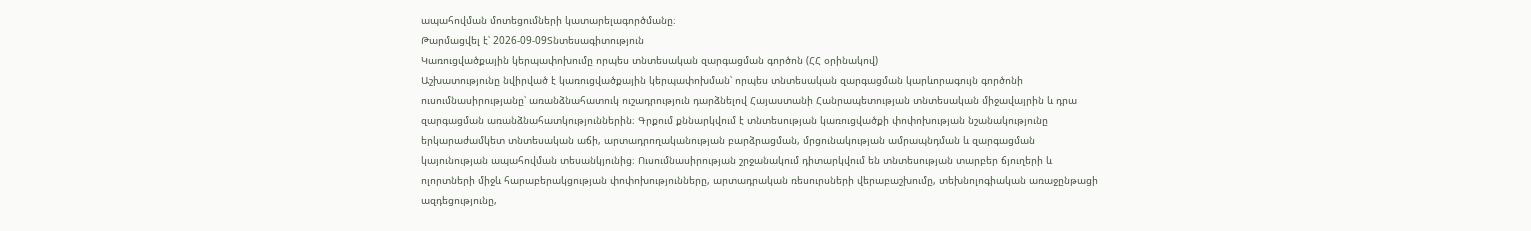ապահովման մոտեցումների կատարելագործմանը։
Թարմացվել է՝ 2026-09-09Տնտեսագիտություն
Կառուցվածքային կերպափոխումը որպես տնտեսական զարգացման գործոն (ՀՀ օրինակով)
Աշխատությունը նվիրված է կառուցվածքային կերպափոխման՝ որպես տնտեսական զարգացման կարևորագույն գործոնի ուսումնասիրությանը՝ առանձնահատուկ ուշադրություն դարձնելով Հայաստանի Հանրապետության տնտեսական միջավայրին և դրա զարգացման առանձնահատկություններին։ Գրքում քննարկվում է տնտեսության կառուցվածքի փոփոխության նշանակությունը երկարաժամկետ տնտեսական աճի, արտադրողականության բարձրացման, մրցունակության ամրապնդման և զարգացման կայունության ապահովման տեսանկյունից։ Ուսումնասիրության շրջանակում դիտարկվում են տնտեսության տարբեր ճյուղերի և ոլորտների միջև հարաբերակցության փոփոխությունները, արտադրական ռեսուրսների վերաբաշխումը, տեխնոլոգիական առաջընթացի ազդեցությունը,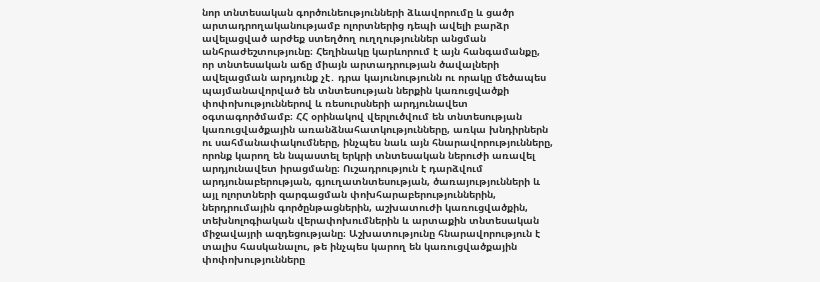նոր տնտեսական գործունեությունների ձևավորումը և ցածր արտադրողականությամբ ոլորտներից դեպի ավելի բարձր ավելացված արժեք ստեղծող ուղղություններ անցման անհրաժեշտությունը։ Հեղինակը կարևորում է այն հանգամանքը, որ տնտեսական աճը միայն արտադրության ծավալների ավելացման արդյունք չէ․ դրա կայունությունն ու որակը մեծապես պայմանավորված են տնտեսության ներքին կառուցվածքի փոփոխություններով և ռեսուրսների արդյունավետ օգտագործմամբ։ ՀՀ օրինակով վերլուծվում են տնտեսության կառուցվածքային առանձնահատկությունները, առկա խնդիրներն ու սահմանափակումները, ինչպես նաև այն հնարավորությունները, որոնք կարող են նպաստել երկրի տնտեսական ներուժի առավել արդյունավետ իրացմանը։ Ուշադրություն է դարձվում արդյունաբերության, գյուղատնտեսության, ծառայությունների և այլ ոլորտների զարգացման փոխհարաբերություններին, ներդրումային գործընթացներին, աշխատուժի կառուցվածքին, տեխնոլոգիական վերափոխումներին և արտաքին տնտեսական միջավայրի ազդեցությանը։ Աշխատությունը հնարավորություն է տալիս հասկանալու, թե ինչպես կարող են կառուցվածքային փոփոխությունները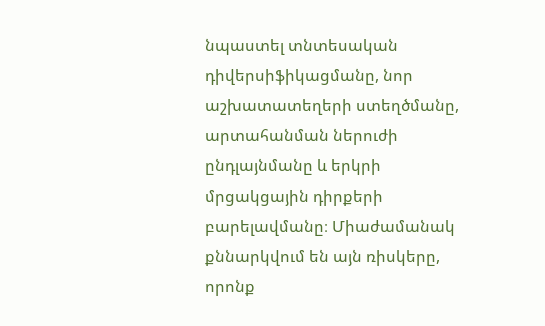նպաստել տնտեսական դիվերսիֆիկացմանը, նոր աշխատատեղերի ստեղծմանը, արտահանման ներուժի ընդլայնմանը և երկրի մրցակցային դիրքերի բարելավմանը։ Միաժամանակ քննարկվում են այն ռիսկերը, որոնք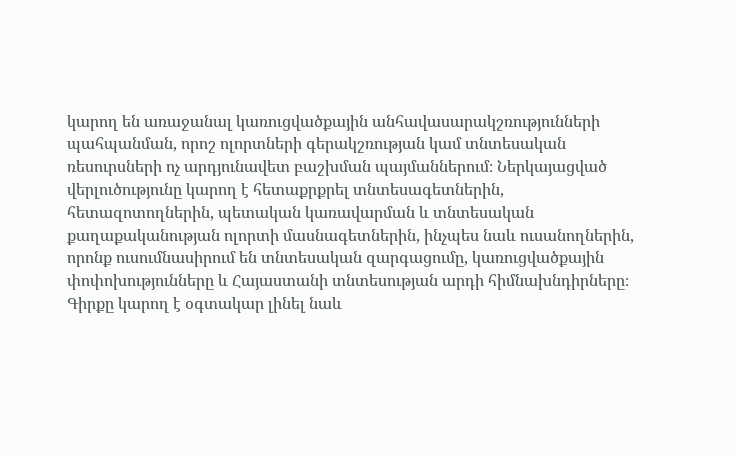կարող են առաջանալ կառուցվածքային անհավասարակշռությունների պահպանման, որոշ ոլորտների գերակշռության կամ տնտեսական ռեսուրսների ոչ արդյունավետ բաշխման պայմաններում։ Ներկայացված վերլուծությունը կարող է հետաքրքրել տնտեսագետներին, հետազոտողներին, պետական կառավարման և տնտեսական քաղաքականության ոլորտի մասնագետներին, ինչպես նաև ուսանողներին, որոնք ուսումնասիրում են տնտեսական զարգացումը, կառուցվածքային փոփոխությունները և Հայաստանի տնտեսության արդի հիմնախնդիրները։ Գիրքը կարող է օգտակար լինել նաև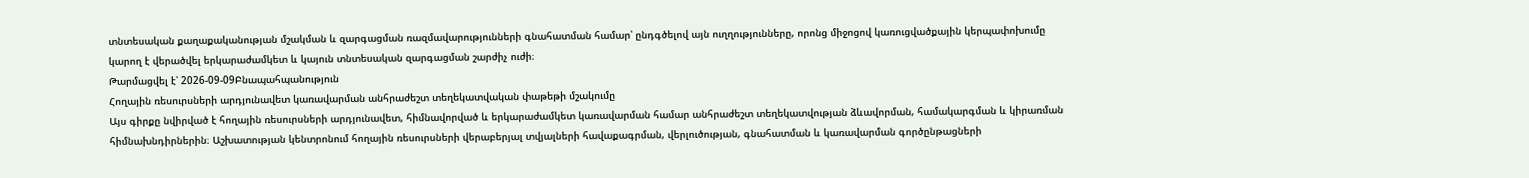տնտեսական քաղաքականության մշակման և զարգացման ռազմավարությունների գնահատման համար՝ ընդգծելով այն ուղղությունները, որոնց միջոցով կառուցվածքային կերպափոխումը կարող է վերածվել երկարաժամկետ և կայուն տնտեսական զարգացման շարժիչ ուժի։
Թարմացվել է՝ 2026-09-09Բնապահպանություն
Հողային ռեսուրսների արդյունավետ կառավարման անհրաժեշտ տեղեկատվական փաթեթի մշակումը
Այս գիրքը նվիրված է հողային ռեսուրսների արդյունավետ, հիմնավորված և երկարաժամկետ կառավարման համար անհրաժեշտ տեղեկատվության ձևավորման, համակարգման և կիրառման հիմնախնդիրներին։ Աշխատության կենտրոնում հողային ռեսուրսների վերաբերյալ տվյալների հավաքագրման, վերլուծության, գնահատման և կառավարման գործընթացների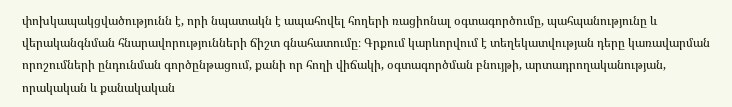փոխկապակցվածությունն է, որի նպատակն է ապահովել հողերի ռացիոնալ օգտագործումը, պահպանությունը և վերականգնման հնարավորությունների ճիշտ գնահատումը։ Գրքում կարևորվում է տեղեկատվության դերը կառավարման որոշումների ընդունման գործընթացում, քանի որ հողի վիճակի, օգտագործման բնույթի, արտադրողականության, որակական և քանակական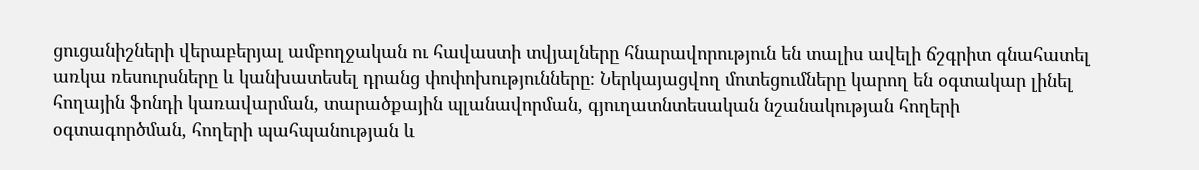ցուցանիշների վերաբերյալ ամբողջական ու հավաստի տվյալները հնարավորություն են տալիս ավելի ճշգրիտ գնահատել առկա ռեսուրսները և կանխատեսել դրանց փոփոխությունները։ Ներկայացվող մոտեցումները կարող են օգտակար լինել հողային ֆոնդի կառավարման, տարածքային պլանավորման, գյուղատնտեսական նշանակության հողերի օգտագործման, հողերի պահպանության և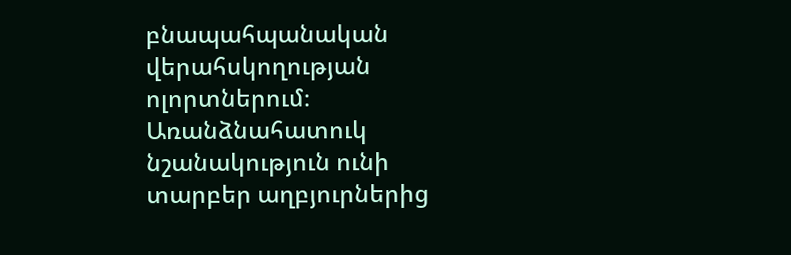բնապահպանական վերահսկողության ոլորտներում։ Առանձնահատուկ նշանակություն ունի տարբեր աղբյուրներից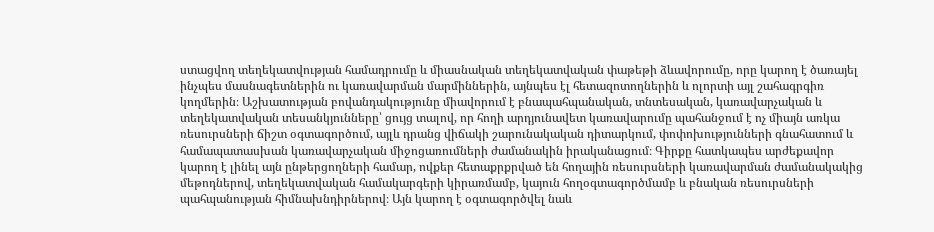ստացվող տեղեկատվության համադրումը և միասնական տեղեկատվական փաթեթի ձևավորումը, որը կարող է ծառայել ինչպես մասնագետներին ու կառավարման մարմիններին, այնպես էլ հետազոտողներին և ոլորտի այլ շահագրգիռ կողմերին։ Աշխատության բովանդակությունը միավորում է բնապահպանական, տնտեսական, կառավարչական և տեղեկատվական տեսանկյունները՝ ցույց տալով, որ հողի արդյունավետ կառավարումը պահանջում է ոչ միայն առկա ռեսուրսների ճիշտ օգտագործում, այլև դրանց վիճակի շարունակական դիտարկում, փոփոխությունների գնահատում և համապատասխան կառավարչական միջոցառումների ժամանակին իրականացում։ Գիրքը հատկապես արժեքավոր կարող է լինել այն ընթերցողների համար, ովքեր հետաքրքրված են հողային ռեսուրսների կառավարման ժամանակակից մեթոդներով, տեղեկատվական համակարգերի կիրառմամբ, կայուն հողօգտագործմամբ և բնական ռեսուրսների պահպանության հիմնախնդիրներով։ Այն կարող է օգտագործվել նաև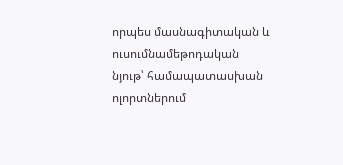որպես մասնագիտական և ուսումնամեթոդական նյութ՝ համապատասխան ոլորտներում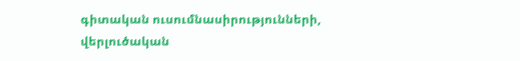գիտական ուսումնասիրությունների, վերլուծական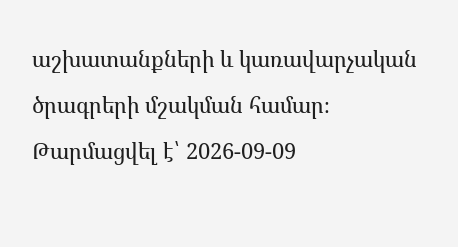աշխատանքների և կառավարչական ծրագրերի մշակման համար։
Թարմացվել է՝ 2026-09-09